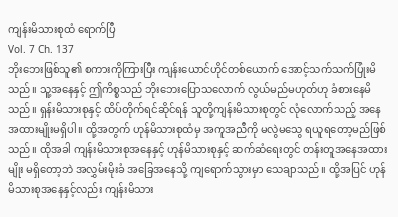ကျန်းမိသားစုထံ ရောက်ပြီ
Vol. 7 Ch. 137
ဘိုးဘေးဖြစ်သူ၏ စကားကိုကြားပြီး ကျန်းယောင်ဟိုင်တစ်ယောက် အောင့်သက်သက်ပြုံးမိသည်။ သူ့အနေနှင့် ဤကိစ္စသည် ဘိုးဘေးပြောသလောက် လွယ်မည်မဟုတ်ဟု ခံစားနေမိသည်။ ရှန်းမိသားစုနှင့် ထိပ်တိုက်ရင်ဆိုင်ရန် သူတို့ကျန်းမိသားစုတွင် လုံလောက်သည့် အနေအထားမျိုးမရှိပါ။ ထို့အတွက် ဟုန်မိသားစုထံမှ အကူအညီကို မလွဲမသွေ ရယူရတော့မည်ဖြစ်သည်။ ထိုအခါ ကျန်းမိသားစုအနေနှင့် ဟုန်မိသားစုနှင့် ဆက်ဆံရေးတွင် တန်းတူအနေအထားမျိုး မရှိတော့ဘဲ အလွှမ်းမိုးခံ အခြေအနေသို့ ကျရောက်သွားမှာ သေချာသည်။ ထို့အပြင် ဟုန်မိသားစုအနေနှင့်လည်း ကျန်းမိသား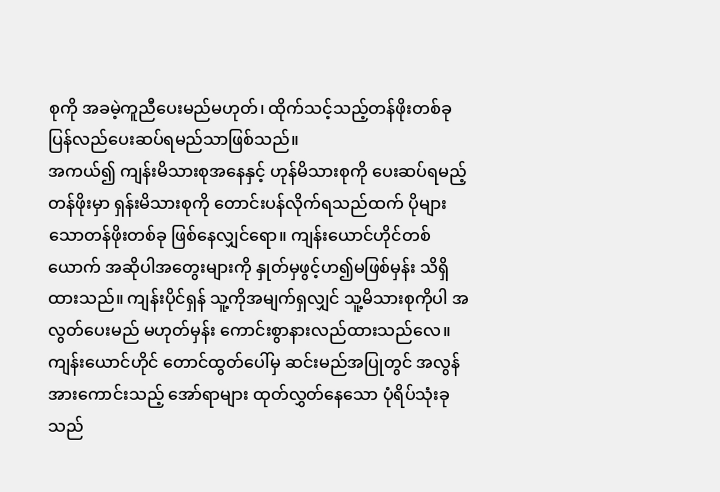စုကို အခမဲ့ကူညီပေးမည်မဟုတ်၊ ထိုက်သင့်သည့်တန်ဖိုးတစ်ခု ပြန်လည်ပေးဆပ်ရမည်သာဖြစ်သည်။
အကယ်၍ ကျန်းမိသားစုအနေနှင့် ဟုန်မိသားစုကို ပေးဆပ်ရမည့်တန်ဖိုးမှာ ရှန်းမိသားစုကို တောင်းပန်လိုက်ရသည်ထက် ပိုများသောတန်ဖိုးတစ်ခု ဖြစ်နေလျှင်ရော။ ကျန်းယောင်ဟိုင်တစ်ယောက် အဆိုပါအတွေးများကို နှုတ်မှဖွင့်ဟ၍မဖြစ်မှန်း သိရှိထားသည်။ ကျန်းပိုင်ရှန် သူ့ကိုအမျက်ရှလျှင် သူ့မိသားစုကိုပါ အလွတ်ပေးမည် မဟုတ်မှန်း ကောင်းစွာနားလည်ထားသည်လေ။ ကျန်းယောင်ဟိုင် တောင်ထွတ်ပေါ်မှ ဆင်းမည်အပြုတွင် အလွန်အားကောင်းသည့် အော်ရာများ ထုတ်လွှတ်နေသော ပုံရိပ်သုံးခုသည်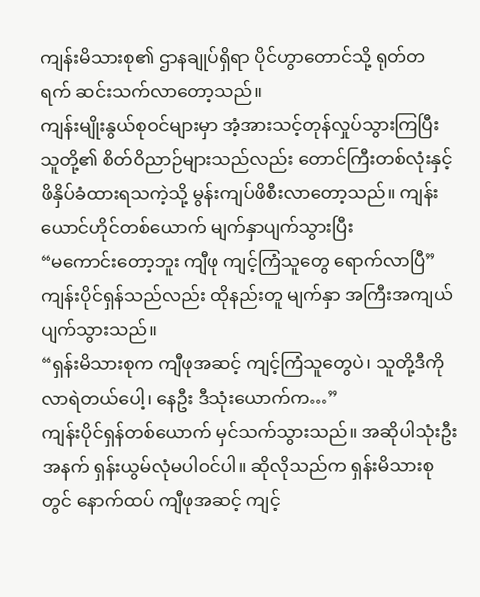ကျန်းမိသားစု၏ ဌာနချုပ်ရှိရာ ပိုင်ဟွာတောင်သို့ ရုတ်တရက် ဆင်းသက်လာတော့သည်။
ကျန်းမျိုးနွယ်စုဝင်များမှာ အံ့အားသင့်တုန်လှုပ်သွားကြပြီး သူတို့၏ စိတ်ဝိညာဉ်များသည်လည်း တောင်ကြီးတစ်လုံးနှင့် ဖိနှိပ်ခံထားရသကဲ့သို့ မွန်းကျပ်ဖိစီးလာတော့သည်။ ကျန်းယောင်ဟိုင်တစ်ယောက် မျက်နှာပျက်သွားပြီး
“မကောင်းတော့ဘူး ကျီဖု ကျင့်ကြံသူတွေ ရောက်လာပြီ”
ကျန်းပိုင်ရှန်သည်လည်း ထိုနည်းတူ မျက်နှာ အကြီးအကျယ် ပျက်သွားသည်။
“ရှန်းမိသားစုက ကျီဖုအဆင့် ကျင့်ကြံသူတွေပဲ၊ သူတို့ဒီကိုလာရဲတယ်ပေါ့၊ နေဦး ဒီသုံးယောက်က…”
ကျန်းပိုင်ရှန်တစ်ယောက် မှင်သက်သွားသည်။ အဆိုပါသုံးဦးအနက် ရှန်းယွမ်လုံမပါဝင်ပါ။ ဆိုလိုသည်က ရှန်းမိသားစုတွင် နောက်ထပ် ကျီဖုအဆင့် ကျင့်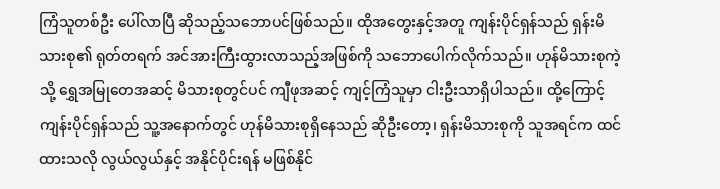ကြံသူတစ်ဦး ပေါ်လာပြီ ဆိုသည့်သဘောပင်ဖြစ်သည်။ ထိုအတွေးနှင့်အတူ ကျန်းပိုင်ရှန်သည် ရှန်းမိသားစု၏ ရုတ်တရက် အင်အားကြီးထွားလာသည့်အဖြစ်ကို သဘောပေါက်လိုက်သည်။ ဟုန်မိသားစုကဲ့သို့ ရွှေအမြုတေအဆင့် မိသားစုတွင်ပင် ကျီဖုအဆင့် ကျင့်ကြံသူမှာ ငါးဦးသာရှိပါသည်။ ထို့ကြောင့် ကျန်းပိုင်ရှန်သည် သူ့အနောက်တွင် ဟုန်မိသားစုရှိနေသည် ဆိုဦးတော့၊ ရှန်းမိသားစုကို သူအရင်က ထင်ထားသလို လွယ်လွယ်နှင့် အနိုင်ပိုင်းရန် မဖြစ်နိုင်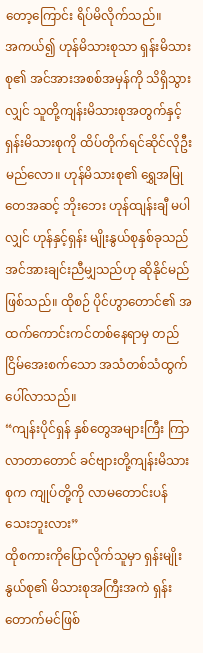တော့ကြောင်း ရိပ်မိလိုက်သည်။
အကယ်၍ ဟုန်မိသားစုသာ ရှန်းမိသားစု၏ အင်အားအစစ်အမှန်ကို သိရှိသွားလျှင် သူတို့ကျန်းမိသားစုအတွက်နှင့် ရှန်းမိသားစုကို ထိပ်တိုက်ရင်ဆိုင်လိုဦးမည်လော။ ဟုန်မိသားစု၏ ရွှေအမြုတေအဆင့် ဘိုးဘေး ဟုန်ထျန်းချီ မပါလျှင် ဟုန်နှင့်ရှန်း မျိုးနွယ်စုနှစ်ခုသည် အင်အားချင်းညီမျှသည်ဟု ဆိုနိုင်မည်ဖြစ်သည်။ ထိုစဉ် ပိုင်ဟွာတောင်၏ အထက်ကောင်းကင်တစ်နေရာမှ တည်ငြိမ်အေးစက်သော အသံတစ်သံထွက်ပေါ်လာသည်။
“ကျန်းပိုင်ရှန် နှစ်တွေအများကြီး ကြာလာတာတောင် ခင်ဗျားတို့ကျန်းမိသားစုက ကျုပ်တို့ကို လာမတောင်းပန်သေးဘူးလား”
ထိုစကားကိုပြောလိုက်သူမှာ ရှန်းမျိုးနွယ်စု၏ မိသားစုအကြီးအကဲ ရှန်းတောက်မင်ဖြစ်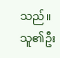သည်။ သူ၏ဦး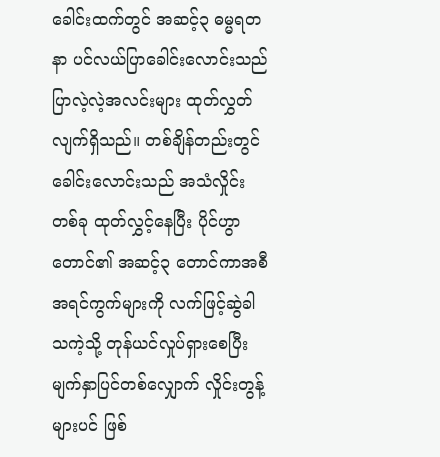ခေါင်းထက်တွင် အဆင့်၃ ဓမ္မရတနာ ပင်လယ်ပြာခေါင်းလောင်းသည် ပြာလဲ့လဲ့အလင်းများ ထုတ်လွှတ်လျက်ရှိသည်။ တစ်ချိန်တည်းတွင် ခေါင်းလောင်းသည် အသံလှိုင်းတစ်ခု ထုတ်လွှင့်နေပြီး ပိုင်ဟွာတောင်၏ အဆင့်၃ တောင်ကာအစီအရင်ကွက်များကို လက်ဖြင့်ဆွဲခါသကဲ့သို့ တုန်ယင်လှုပ်ရှားစေပြီး မျက်နှာပြင်တစ်လျှောက် လှိုင်းတွန့်များပင် ဖြစ်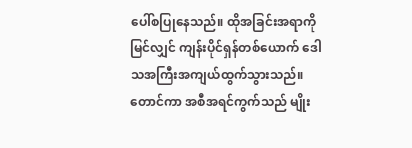ပေါ်စပြုနေသည်။ ထိုအခြင်းအရာကို မြင်လျှင် ကျန်းပိုင်ရှန်တစ်ယောက် ဒေါသအကြီးအကျယ်ထွက်သွားသည်။ တောင်ကာ အစီအရင်ကွက်သည် မျိုး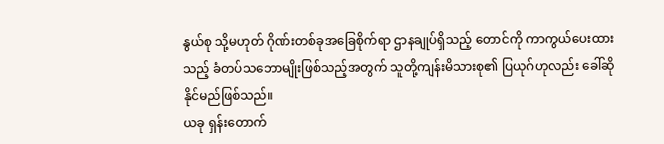နွယ်စု သို့မဟုတ် ဂိုဏ်းတစ်ခုအခြေစိုက်ရာ ဌာနချုပ်ရှိသည့် တောင်ကို ကာကွယ်ပေးထားသည့် ခံတပ်သဘောမျိုးဖြစ်သည့်အတွက် သူတို့ကျန်းမိသားစု၏ ပြယုဂ်ဟုလည်း ခေါ်ဆိုနိုင်မည်ဖြစ်သည်။
ယခု ရှန်းတောက်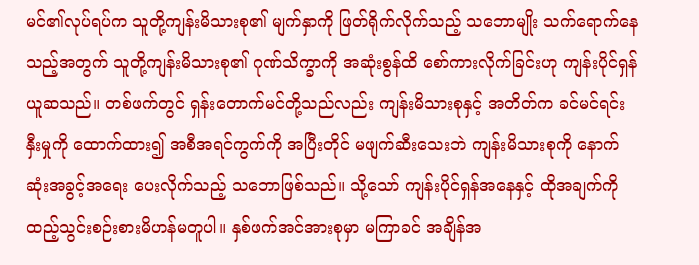မင်၏လုပ်ရပ်က သူတို့ကျန်းမိသားစု၏ မျက်နှာကို ဖြတ်ရိုက်လိုက်သည့် သဘောမျိုး သက်ရောက်နေသည့်အတွက် သူတို့ကျန်းမိသားစု၏ ဂုဏ်သိက္ခာကို အဆုံးစွန်ထိ စော်ကားလိုက်ခြင်းဟု ကျန်းပိုင်ရှန်ယူဆသည်။ တစ်ဖက်တွင် ရှန်းတောက်မင်တို့သည်လည်း ကျန်းမိသားစုနှင့် အတိတ်က ခင်မင်ရင်းနှီးမှုကို ထောက်ထား၍ အစီအရင်ကွက်ကို အပြီးတိုင် မဖျက်ဆီးသေးဘဲ ကျန်းမိသားစုကို နောက်ဆုံးအခွင့်အရေး ပေးလိုက်သည့် သဘောဖြစ်သည်။ သို့သော် ကျန်းပိုင်ရှန်အနေနှင့် ထိုအချက်ကို ထည့်သွင်းစဉ်းစားမိဟန်မတူပါ။ နှစ်ဖက်အင်အားစုမှာ မကြာခင် အချိန်အ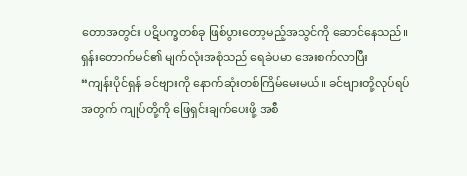တောအတွင်း ပဋိပက္ခတစ်ခု ဖြစ်ပွားတော့မည့်အသွင်ကို ဆောင်နေသည်။ ရှန်းတောက်မင်၏ မျက်လုံးအစုံသည် ရေခဲပမာ အေးစက်လာပြီး
“ကျန်းပိုင်ရှန် ခင်ဗျားကို နောက်ဆုံးတစ်ကြိမ်မေးမယ်။ ခင်ဗျားတို့လုပ်ရပ်အတွက် ကျုပ်တို့ကို ဖြေရှင်းချက်ပေးဖို့ အစီ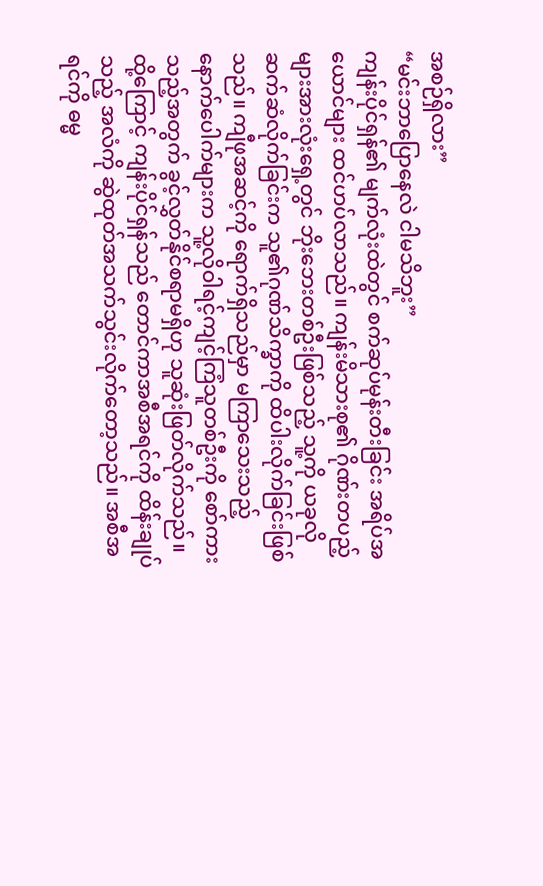အစဉ်ရှိလား”
“မင်းဘာပြောနေလဲ ငါမသိဘူး”
ကျန်းပိုင်ရှန်၏ မျက်လုံးထဲတွင် စက်ဆုပ်မုန်းတီးခြင်း အရိပ်အယောင်များ ထင်ဟပ်လာသည်။ ကျန်းမိသားစု၏ ဂိုဏ်းတပည့်များအားလုံးရှေ့တွင် ဘိုးဘေးတစ်ဦးဖြစ်သည့် သူ့ကို ယခုလို ဆက်ဆံလိုက်ခြင်းက သူ၏ဂုဏ်သိက္ခာကို ထိပါးလိုက်ခြင်းဖြစ်သည်။ ကျီဖုအဆင့်ကို ရောက်ရှိသည်မှာ မကြာသေးသည့် နောက်ပေါက်များက သူ့လိုဝါရင့်ကျင့်ကြံသူတစ်ဦးကို စော်ကားသည့်အတွက် ခွင့်လွှတ်နိုင်စရာမရှိဟု သူဆုံးဖြတ်လိုက်သည်။ ထို့ကြောင့် ကျန်းပိုင်ရှန်သည် တောင်ကာအစီအရင်ကို ထိန်းချုပ်သည့် အလံကို ဆွဲထုတ်အသက်သွင်းလိုက်တော့သည်။ အစီအရင်ကို ဓမ္မ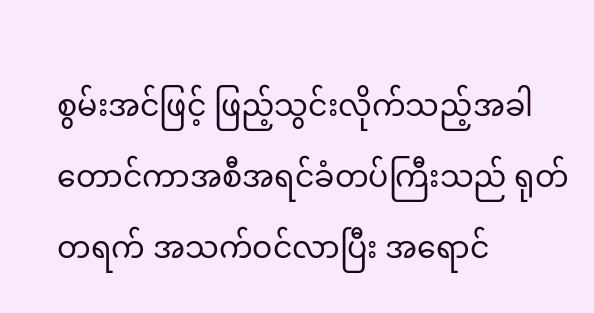စွမ်းအင်ဖြင့် ဖြည့်သွင်းလိုက်သည့်အခါ တောင်ကာအစီအရင်ခံတပ်ကြီးသည် ရုတ်တရက် အသက်ဝင်လာပြီး အရောင်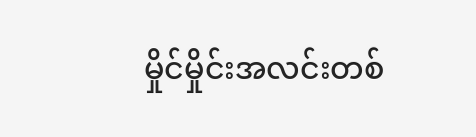မှိုင်မှိုင်းအလင်းတစ်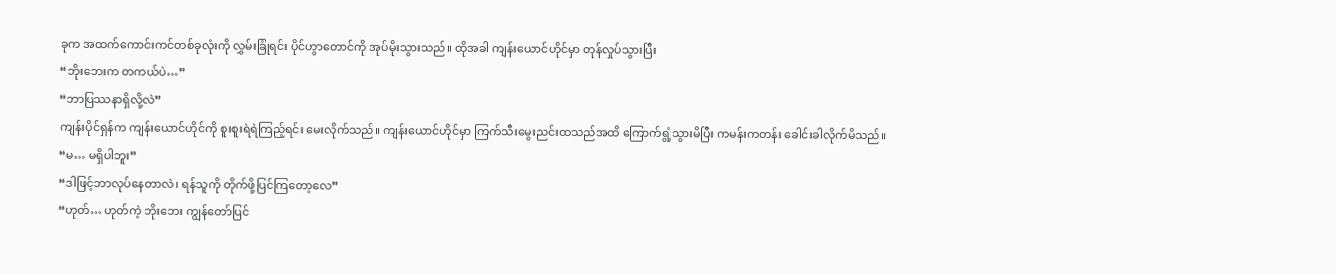ခုက အထက်ကောင်းကင်တစ်ခုလုံးကို လွှမ်းခြုံရင်း ပိုင်ဟွာတောင်ကို အုပ်မိုးသွားသည်။ ထိုအခါ ကျန်းယောင်ဟိုင်မှာ တုန်လှုပ်သွားပြီး
“ဘိုးဘေးက တကယ်ပဲ…”
“ဘာပြဿနာရှိလို့လဲ”
ကျန်းပိုင်ရှန်က ကျန်းယောင်ဟိုင်ကို စူးစူးရဲရဲကြည့်ရင်း မေးလိုက်သည်။ ကျန်းယောင်ဟိုင်မှာ ကြက်သီးမွေးညင်းထသည်အထိ ကြောက်ရွံ့သွားမိပြီး ကမန်းကတန်း ခေါင်းခါလိုက်မိသည်။
“မ… မရှိပါဘူး”
“ဒါဖြင့်ဘာလုပ်နေတာလဲ၊ ရန်သူကို တိုက်ဖို့ပြင်ကြတော့လေ”
“ဟုတ်… ဟုတ်ကဲ့ ဘိုးဘေး ကျွန်တော်ပြင်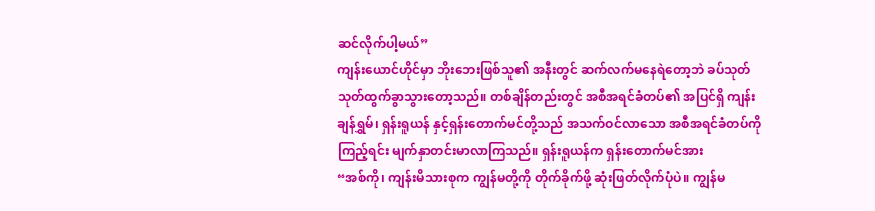ဆင်လိုက်ပါ့မယ်”
ကျန်းယောင်ဟိုင်မှာ ဘိုးဘေးဖြစ်သူ၏ အနီးတွင် ဆက်လက်မနေရဲတော့ဘဲ ခပ်သုတ်သုတ်ထွက်ခွာသွားတော့သည်။ တစ်ချိန်တည်းတွင် အစီအရင်ခံတပ်၏ အပြင်ရှိ ကျန်းချန်ရွှမ်၊ ရှန်းရူယန် နှင့်ရှန်းတောက်မင်တို့သည် အသက်ဝင်လာသော အစီအရင်ခံတပ်ကိုကြည့်ရင်း မျက်နှာတင်းမာလာကြသည်။ ရှန်းရူယန်က ရှန်းတောက်မင်အား
“အစ်ကို၊ ကျန်းမိသားစုက ကျွန်မတို့ကို တိုက်ခိုက်ဖို့ ဆုံးဖြတ်လိုက်ပုံပဲ။ ကျွန်မ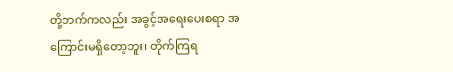တို့ဘက်ကလည်း အခွင့်အရေးပေးစရာ အကြောင်းမရှိတော့ဘူး၊ တိုက်ကြရ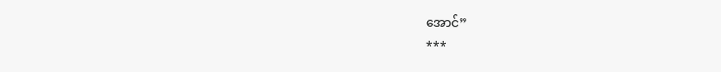အောင်”
***